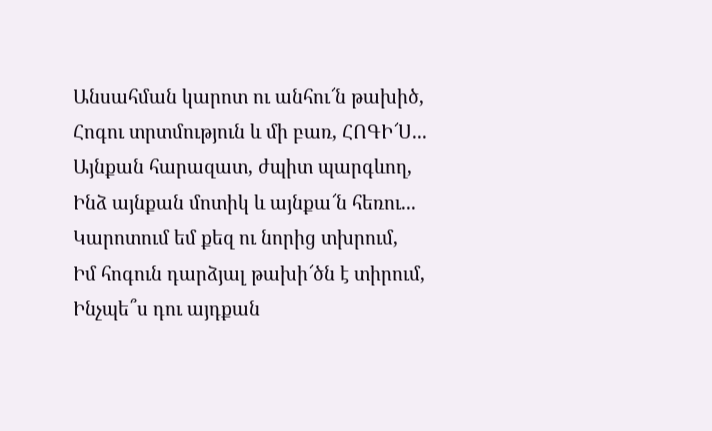Անսահման կարոտ ու անհու՜ն թախիծ,
Հոգու տրտմություն և մի բառ, ՀՈԳԻ՜Ս...
Այնքան հարազատ, ժպիտ պարգևող,
Ինձ այնքան մոտիկ և այնքա՜ն հեռու...
Կարոտում եմ քեզ ու նորից տխրում,
Իմ հոգուն դարձյալ թախի՜ծն է տիրում,
Ինչպե՞ս դու այդքան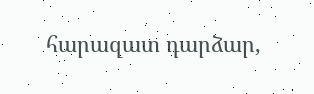հարազատ դարձար,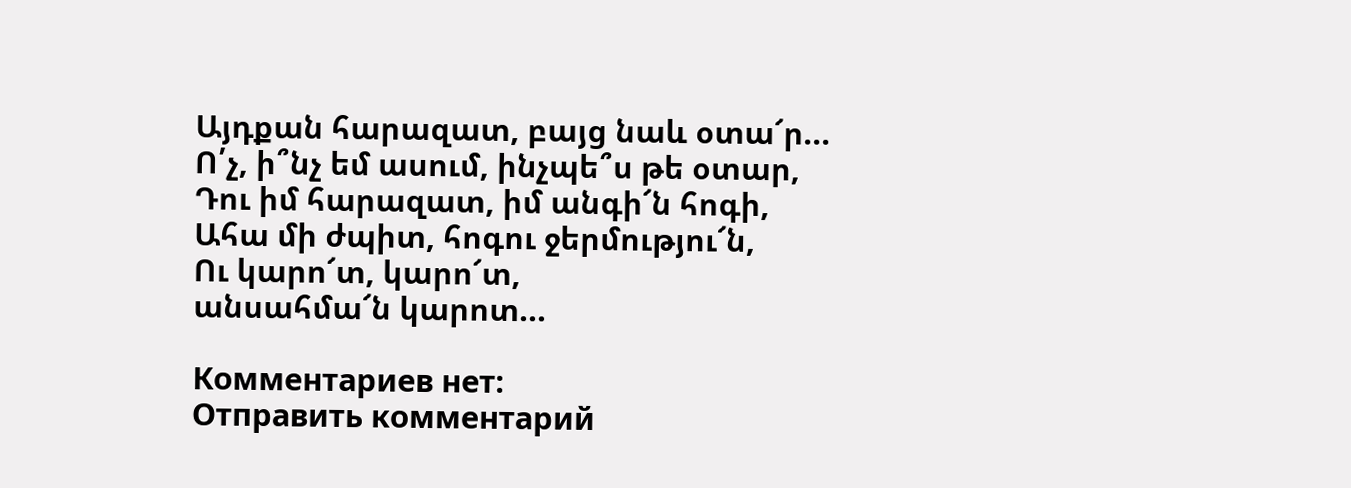Այդքան հարազատ, բայց նաև օտա՜ր...
Ո՛չ, ի՞նչ եմ ասում, ինչպե՞ս թե օտար,
Դու իմ հարազատ, իմ անգի՜ն հոգի,
Ահա մի ժպիտ, հոգու ջերմությու՜ն,
Ու կարո՜տ, կարո՜տ,
անսահմա՜ն կարոտ...

Комментариев нет:
Отправить комментарий